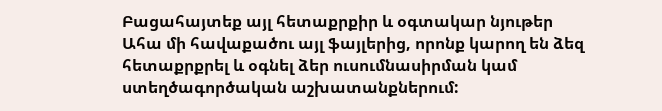Բացահայտեք այլ հետաքրքիր և օգտակար նյութեր
Ահա մի հավաքածու այլ ֆայլերից, որոնք կարող են ձեզ հետաքրքրել և օգնել ձեր ուսումնասիրման կամ ստեղծագործական աշխատանքներում: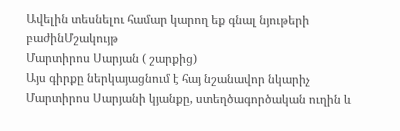Ավելին տեսնելու համար կարող եք գնալ նյութերի բաժինՄշակույթ
Մարտիրոս Սարյան ( շարքից)
Այս գիրքը ներկայացնում է հայ նշանավոր նկարիչ Մարտիրոս Սարյանի կյանքը, ստեղծագործական ուղին և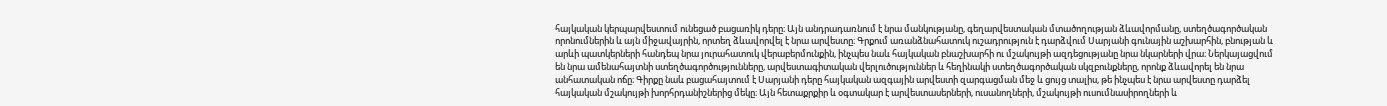հայկական կերպարվեստում ունեցած բացառիկ դերը։ Այն անդրադառնում է նրա մանկությանը, գեղարվեստական մտածողության ձևավորմանը, ստեղծագործական որոնումներին և այն միջավայրին, որտեղ ձևավորվել է նրա արվեստը։ Գրքում առանձնահատուկ ուշադրություն է դարձվում Սարյանի գունային աշխարհին, բնության և արևի պատկերների հանդեպ նրա յուրահատուկ վերաբերմունքին, ինչպես նաև հայկական բնաշխարհի ու մշակույթի ազդեցությանը նրա նկարների վրա։ Ներկայացվում են նրա ամենահայտնի ստեղծագործությունները, արվեստագիտական վերլուծություններ և հեղինակի ստեղծագործական սկզբունքները, որոնք ձևավորել են նրա անհատական ոճը։ Գիրքը նաև բացահայտում է Սարյանի դերը հայկական ազգային արվեստի զարգացման մեջ և ցույց տալիս, թե ինչպես է նրա արվեստը դարձել հայկական մշակույթի խորհրդանիշներից մեկը։ Այն հետաքրքիր և օգտակար է արվեստասերների, ուսանողների, մշակույթի ուսումնասիրողների և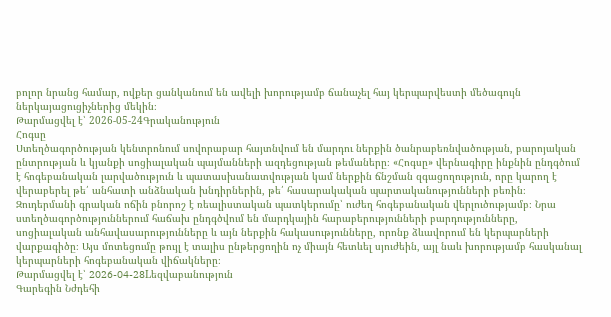բոլոր նրանց համար, ովքեր ցանկանում են ավելի խորությամբ ճանաչել հայ կերպարվեստի մեծագույն ներկայացուցիչներից մեկին։
Թարմացվել է՝ 2026-05-24Գրականություն
Հոգսը
Ստեղծագործության կենտրոնում սովորաբար հայտնվում են մարդու ներքին ծանրաբեռնվածության, բարոյական ընտրության և կյանքի սոցիալական պայմանների ազդեցության թեմաները։ «Հոգսը» վերնագիրը ինքնին ընդգծում է հոգեբանական լարվածություն և պատասխանատվության կամ ներքին ճնշման զգացողություն, որը կարող է վերաբերել թե՛ անհատի անձնական խնդիրներին, թե՛ հասարակական պարտականությունների բեռին։ Զուդերմանի գրական ոճին բնորոշ է ռեալիստական պատկերումը՝ ուժեղ հոգեբանական վերլուծությամբ։ Նրա ստեղծագործություններում հաճախ ընդգծվում են մարդկային հարաբերությունների բարդությունները, սոցիալական անհավասարությունները և այն ներքին հակասությունները, որոնք ձևավորում են կերպարների վարքագիծը։ Այս մոտեցումը թույլ է տալիս ընթերցողին ոչ միայն հետևել սյուժեին, այլ նաև խորությամբ հասկանալ կերպարների հոգեբանական վիճակները։
Թարմացվել է՝ 2026-04-28Lեզվաբանություն
Գարեգին Նժդեհի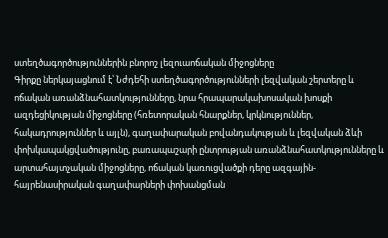ստեղծագործություններին բնորոշ լեզուաոճական միջոցները
Գիրքը ներկայացնում է՝ Նժդեհի ստեղծագործությունների լեզվական շերտերը և ոճական առանձնահատկությունները, նրա հրապարակախոսական խոսքի ազդեցիկության միջոցները (հռետորական հնարքներ, կրկնություններ, հակադրություններ և այլն), գաղափարական բովանդակության և լեզվական ձևի փոխկապակցվածությունը, բառապաշարի ընտրության առանձնահատկությունները և արտահայտչական միջոցները, ոճական կառուցվածքի դերը ազգային-հայրենասիրական գաղափարների փոխանցման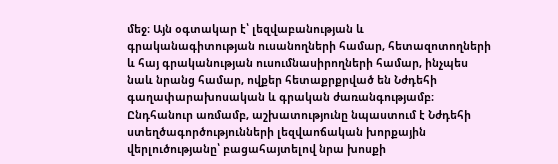մեջ։ Այն օգտակար է՝ լեզվաբանության և գրականագիտության ուսանողների համար, հետազոտողների և հայ գրականության ուսումնասիրողների համար, ինչպես նաև նրանց համար, ովքեր հետաքրքրված են Նժդեհի գաղափարախոսական և գրական ժառանգությամբ։ Ընդհանուր առմամբ, աշխատությունը նպաստում է Նժդեհի ստեղծագործությունների լեզվաոճական խորքային վերլուծությանը՝ բացահայտելով նրա խոսքի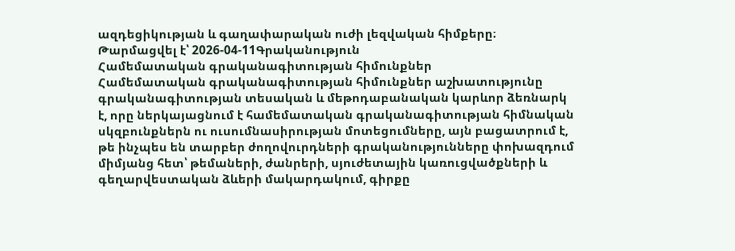ազդեցիկության և գաղափարական ուժի լեզվական հիմքերը։
Թարմացվել է՝ 2026-04-11Գրականություն
Համեմատական գրականագիտության հիմունքներ
Համեմատական գրականագիտության հիմունքներ աշխատությունը գրականագիտության տեսական և մեթոդաբանական կարևոր ձեռնարկ է, որը ներկայացնում է համեմատական գրականագիտության հիմնական սկզբունքներն ու ուսումնասիրության մոտեցումները, այն բացատրում է, թե ինչպես են տարբեր ժողովուրդների գրականությունները փոխազդում միմյանց հետ՝ թեմաների, ժանրերի, սյուժետային կառուցվածքների և գեղարվեստական ձևերի մակարդակում, գիրքը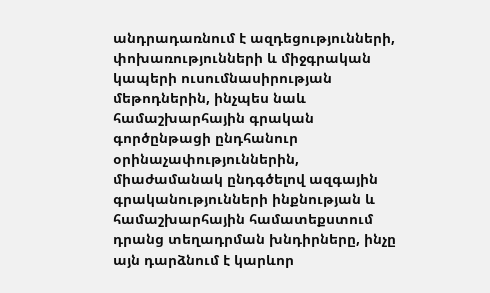անդրադառնում է ազդեցությունների, փոխառությունների և միջգրական կապերի ուսումնասիրության մեթոդներին, ինչպես նաև համաշխարհային գրական գործընթացի ընդհանուր օրինաչափություններին, միաժամանակ ընդգծելով ազգային գրականությունների ինքնության և համաշխարհային համատեքստում դրանց տեղադրման խնդիրները, ինչը այն դարձնում է կարևոր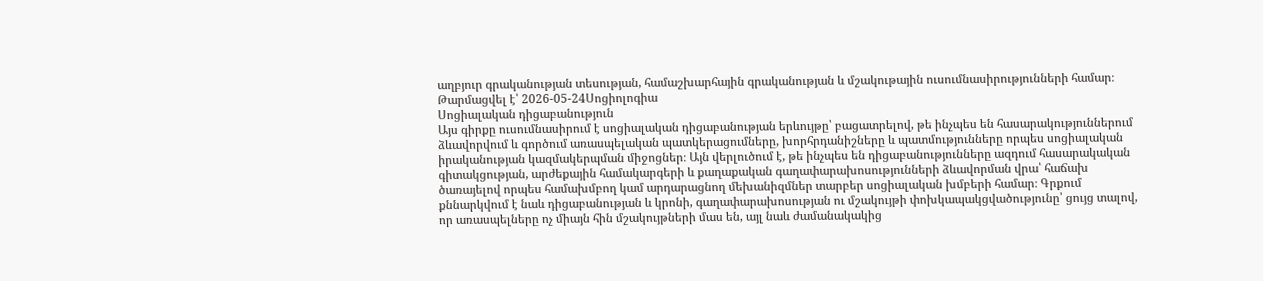աղբյուր գրականության տեսության, համաշխարհային գրականության և մշակութային ուսումնասիրությունների համար։
Թարմացվել է՝ 2026-05-24Սոցիոլոգիա
Սոցիալական դիցաբանություն
Այս գիրքը ուսումնասիրում է սոցիալական դիցաբանության երևույթը՝ բացատրելով, թե ինչպես են հասարակություններում ձևավորվում և գործում առասպելական պատկերացումները, խորհրդանիշները և պատմությունները որպես սոցիալական իրականության կազմակերպման միջոցներ։ Այն վերլուծում է, թե ինչպես են դիցաբանությունները ազդում հասարակական գիտակցության, արժեքային համակարգերի և քաղաքական գաղափարախոսությունների ձևավորման վրա՝ հաճախ ծառայելով որպես համախմբող կամ արդարացնող մեխանիզմներ տարբեր սոցիալական խմբերի համար։ Գրքում քննարկվում է նաև դիցաբանության և կրոնի, գաղափարախոսության ու մշակույթի փոխկապակցվածությունը՝ ցույց տալով, որ առասպելները ոչ միայն հին մշակույթների մաս են, այլ նաև ժամանակակից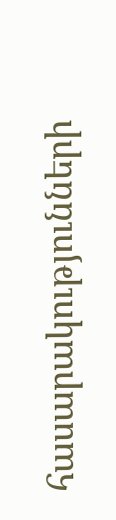հասարակությունների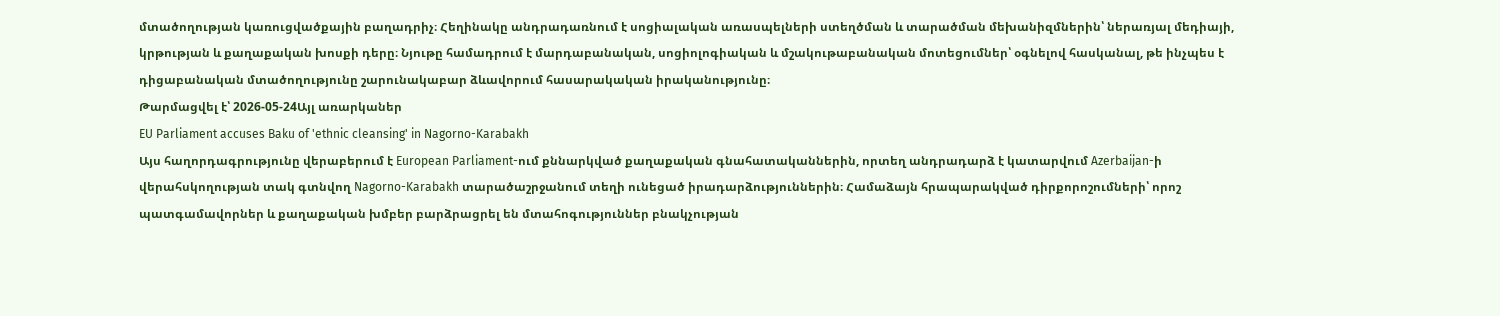մտածողության կառուցվածքային բաղադրիչ։ Հեղինակը անդրադառնում է սոցիալական առասպելների ստեղծման և տարածման մեխանիզմներին՝ ներառյալ մեդիայի, կրթության և քաղաքական խոսքի դերը։ Նյութը համադրում է մարդաբանական, սոցիոլոգիական և մշակութաբանական մոտեցումներ՝ օգնելով հասկանալ, թե ինչպես է դիցաբանական մտածողությունը շարունակաբար ձևավորում հասարակական իրականությունը։
Թարմացվել է՝ 2026-05-24Այլ առարկաներ
EU Parliament accuses Baku of 'ethnic cleansing' in Nagorno-Karabakh
Այս հաղորդագրությունը վերաբերում է European Parliament-ում քննարկված քաղաքական գնահատականներին, որտեղ անդրադարձ է կատարվում Azerbaijan-ի վերահսկողության տակ գտնվող Nagorno-Karabakh տարածաշրջանում տեղի ունեցած իրադարձություններին։ Համաձայն հրապարակված դիրքորոշումների՝ որոշ պատգամավորներ և քաղաքական խմբեր բարձրացրել են մտահոգություններ բնակչության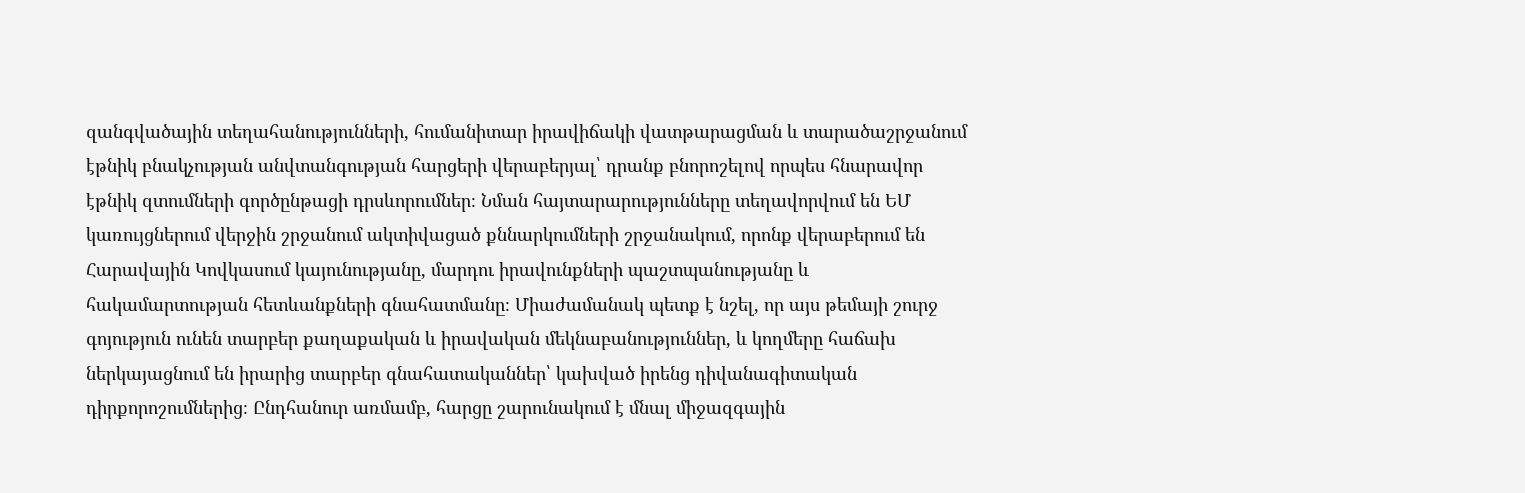զանգվածային տեղահանությունների, հումանիտար իրավիճակի վատթարացման և տարածաշրջանում էթնիկ բնակչության անվտանգության հարցերի վերաբերյալ՝ դրանք բնորոշելով որպես հնարավոր էթնիկ զտումների գործընթացի դրսևորումներ։ Նման հայտարարությունները տեղավորվում են ԵՄ կառույցներում վերջին շրջանում ակտիվացած քննարկումների շրջանակում, որոնք վերաբերում են Հարավային Կովկասում կայունությանը, մարդու իրավունքների պաշտպանությանը և հակամարտության հետևանքների գնահատմանը։ Միաժամանակ պետք է նշել, որ այս թեմայի շուրջ գոյություն ունեն տարբեր քաղաքական և իրավական մեկնաբանություններ, և կողմերը հաճախ ներկայացնում են իրարից տարբեր գնահատականներ՝ կախված իրենց դիվանագիտական դիրքորոշումներից։ Ընդհանուր առմամբ, հարցը շարունակում է մնալ միջազգային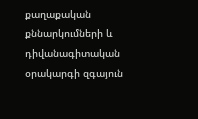քաղաքական քննարկումների և դիվանագիտական օրակարգի զգայուն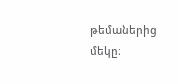թեմաներից մեկը։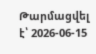Թարմացվել է՝ 2026-06-15